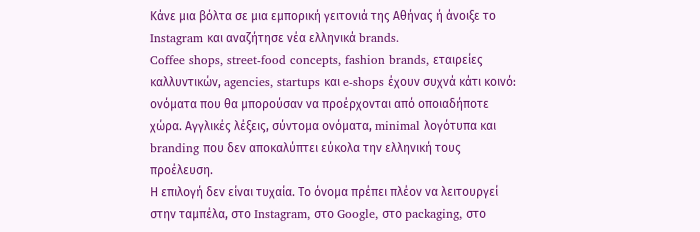Κάνε μια βόλτα σε μια εμπορική γειτονιά της Αθήνας ή άνοιξε το Instagram και αναζήτησε νέα ελληνικά brands.
Coffee shops, street-food concepts, fashion brands, εταιρείες καλλυντικών, agencies, startups και e-shops έχουν συχνά κάτι κοινό: ονόματα που θα μπορούσαν να προέρχονται από οποιαδήποτε χώρα. Αγγλικές λέξεις, σύντομα ονόματα, minimal λογότυπα και branding που δεν αποκαλύπτει εύκολα την ελληνική τους προέλευση.
Η επιλογή δεν είναι τυχαία. Το όνομα πρέπει πλέον να λειτουργεί στην ταμπέλα, στο Instagram, στο Google, στο packaging, στο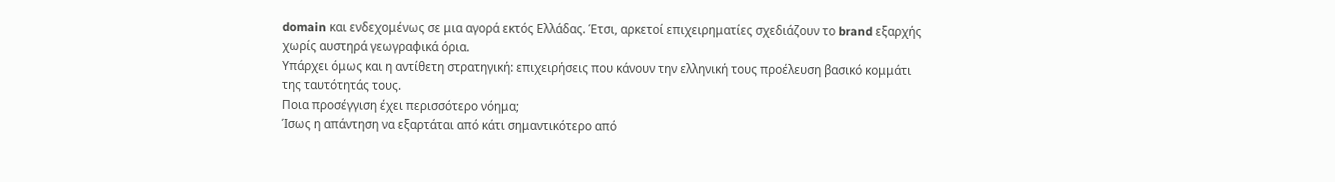domain και ενδεχομένως σε μια αγορά εκτός Ελλάδας. Έτσι, αρκετοί επιχειρηματίες σχεδιάζουν το brand εξαρχής χωρίς αυστηρά γεωγραφικά όρια.
Υπάρχει όμως και η αντίθετη στρατηγική: επιχειρήσεις που κάνουν την ελληνική τους προέλευση βασικό κομμάτι της ταυτότητάς τους.
Ποια προσέγγιση έχει περισσότερο νόημα;
Ίσως η απάντηση να εξαρτάται από κάτι σημαντικότερο από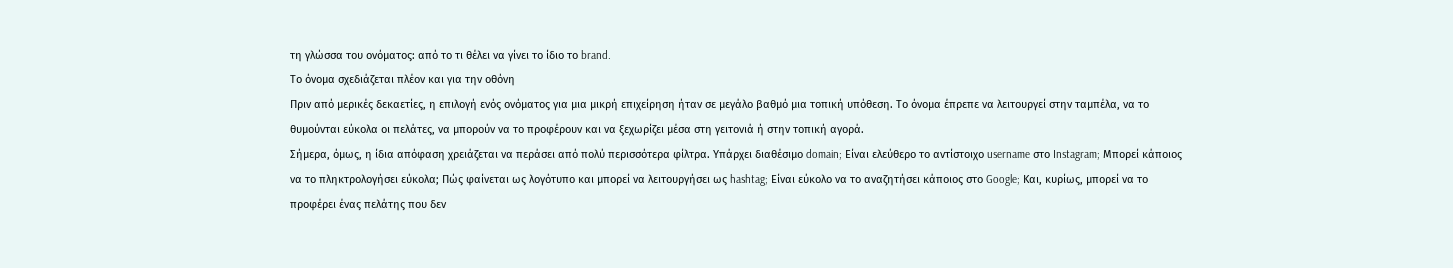τη γλώσσα του ονόματος: από το τι θέλει να γίνει το ίδιο το brand.
Το όνομα σχεδιάζεται πλέον και για την οθόνη
Πριν από μερικές δεκαετίες, η επιλογή ενός ονόματος για μια μικρή επιχείρηση ήταν σε μεγάλο βαθμό μια τοπική υπόθεση. Το όνομα έπρεπε να λειτουργεί στην ταμπέλα, να το θυμούνται εύκολα οι πελάτες, να μπορούν να το προφέρουν και να ξεχωρίζει μέσα στη γειτονιά ή στην τοπική αγορά.
Σήμερα, όμως, η ίδια απόφαση χρειάζεται να περάσει από πολύ περισσότερα φίλτρα. Υπάρχει διαθέσιμο domain; Είναι ελεύθερο το αντίστοιχο username στο Instagram; Μπορεί κάποιος να το πληκτρολογήσει εύκολα; Πώς φαίνεται ως λογότυπο και μπορεί να λειτουργήσει ως hashtag; Είναι εύκολο να το αναζητήσει κάποιος στο Google; Και, κυρίως, μπορεί να το προφέρει ένας πελάτης που δεν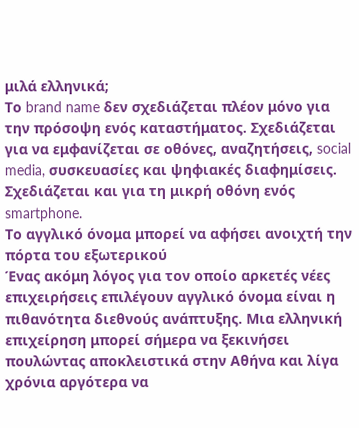μιλά ελληνικά;
Το brand name δεν σχεδιάζεται πλέον μόνο για την πρόσοψη ενός καταστήματος. Σχεδιάζεται για να εμφανίζεται σε οθόνες, αναζητήσεις, social media, συσκευασίες και ψηφιακές διαφημίσεις. Σχεδιάζεται και για τη μικρή οθόνη ενός smartphone.
Το αγγλικό όνομα μπορεί να αφήσει ανοιχτή την πόρτα του εξωτερικού
Ένας ακόμη λόγος για τον οποίο αρκετές νέες επιχειρήσεις επιλέγουν αγγλικό όνομα είναι η πιθανότητα διεθνούς ανάπτυξης. Μια ελληνική επιχείρηση μπορεί σήμερα να ξεκινήσει πουλώντας αποκλειστικά στην Αθήνα και λίγα χρόνια αργότερα να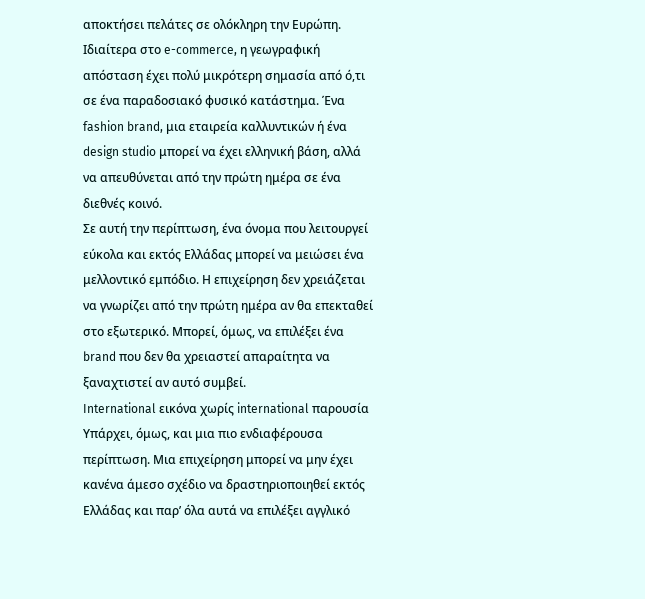αποκτήσει πελάτες σε ολόκληρη την Ευρώπη.
Ιδιαίτερα στο e-commerce, η γεωγραφική απόσταση έχει πολύ μικρότερη σημασία από ό,τι σε ένα παραδοσιακό φυσικό κατάστημα. Ένα fashion brand, μια εταιρεία καλλυντικών ή ένα design studio μπορεί να έχει ελληνική βάση, αλλά να απευθύνεται από την πρώτη ημέρα σε ένα διεθνές κοινό.
Σε αυτή την περίπτωση, ένα όνομα που λειτουργεί εύκολα και εκτός Ελλάδας μπορεί να μειώσει ένα μελλοντικό εμπόδιο. Η επιχείρηση δεν χρειάζεται να γνωρίζει από την πρώτη ημέρα αν θα επεκταθεί στο εξωτερικό. Μπορεί, όμως, να επιλέξει ένα brand που δεν θα χρειαστεί απαραίτητα να ξαναχτιστεί αν αυτό συμβεί.
International εικόνα χωρίς international παρουσία
Υπάρχει, όμως, και μια πιο ενδιαφέρουσα περίπτωση. Μια επιχείρηση μπορεί να μην έχει κανένα άμεσο σχέδιο να δραστηριοποιηθεί εκτός Ελλάδας και παρ’ όλα αυτά να επιλέξει αγγλικό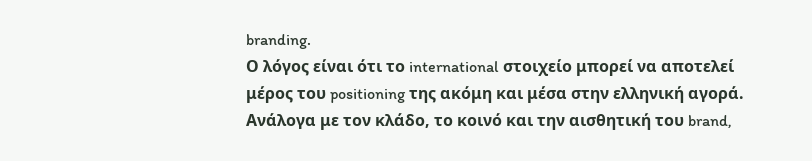branding.
Ο λόγος είναι ότι το international στοιχείο μπορεί να αποτελεί μέρος του positioning της ακόμη και μέσα στην ελληνική αγορά. Ανάλογα με τον κλάδο, το κοινό και την αισθητική του brand,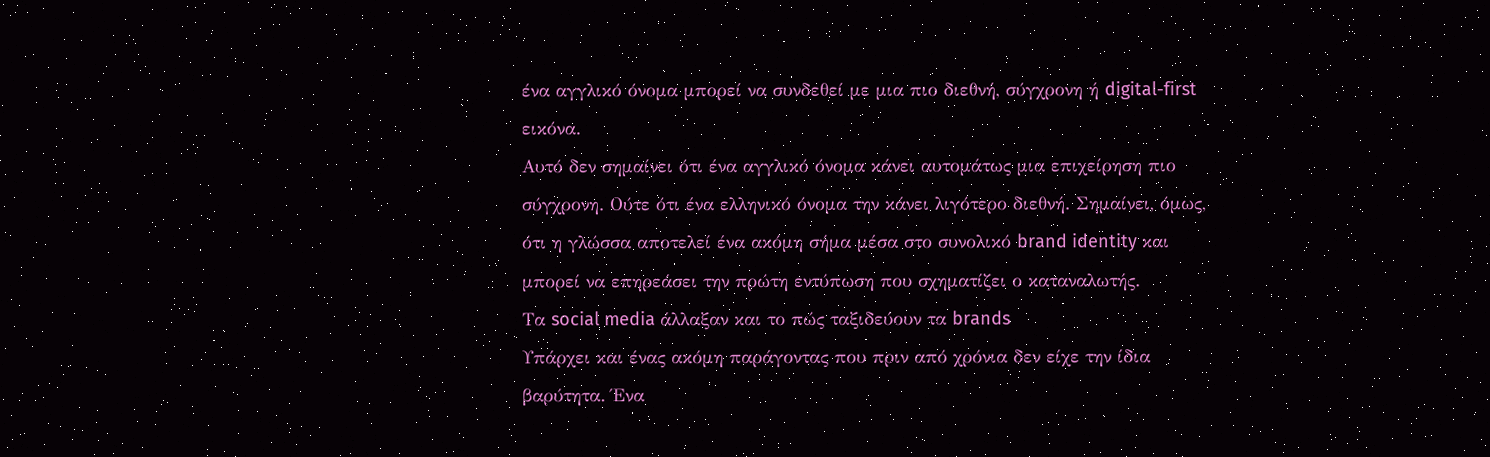ένα αγγλικό όνομα μπορεί να συνδεθεί με μια πιο διεθνή, σύγχρονη ή digital-first εικόνα.
Αυτό δεν σημαίνει ότι ένα αγγλικό όνομα κάνει αυτομάτως μια επιχείρηση πιο σύγχρονη. Ούτε ότι ένα ελληνικό όνομα την κάνει λιγότερο διεθνή. Σημαίνει, όμως, ότι η γλώσσα αποτελεί ένα ακόμη σήμα μέσα στο συνολικό brand identity και μπορεί να επηρεάσει την πρώτη εντύπωση που σχηματίζει ο καταναλωτής.
Τα social media άλλαξαν και το πώς ταξιδεύουν τα brands
Υπάρχει και ένας ακόμη παράγοντας που πριν από χρόνια δεν είχε την ίδια βαρύτητα. Ένα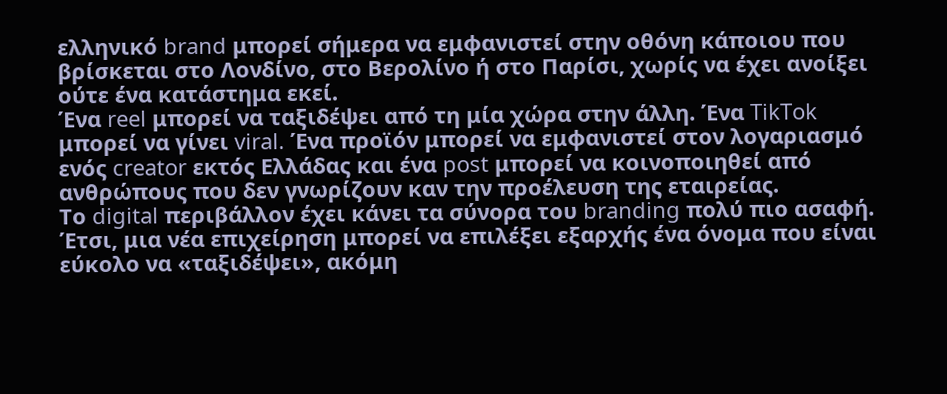ελληνικό brand μπορεί σήμερα να εμφανιστεί στην οθόνη κάποιου που βρίσκεται στο Λονδίνο, στο Βερολίνο ή στο Παρίσι, χωρίς να έχει ανοίξει ούτε ένα κατάστημα εκεί.
Ένα reel μπορεί να ταξιδέψει από τη μία χώρα στην άλλη. Ένα TikTok μπορεί να γίνει viral. Ένα προϊόν μπορεί να εμφανιστεί στον λογαριασμό ενός creator εκτός Ελλάδας και ένα post μπορεί να κοινοποιηθεί από ανθρώπους που δεν γνωρίζουν καν την προέλευση της εταιρείας.
Το digital περιβάλλον έχει κάνει τα σύνορα του branding πολύ πιο ασαφή. Έτσι, μια νέα επιχείρηση μπορεί να επιλέξει εξαρχής ένα όνομα που είναι εύκολο να «ταξιδέψει», ακόμη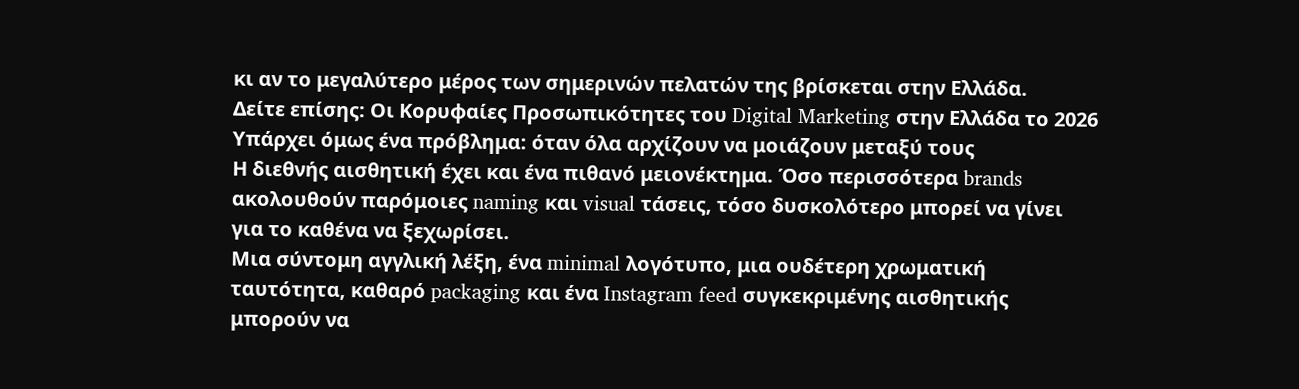κι αν το μεγαλύτερο μέρος των σημερινών πελατών της βρίσκεται στην Ελλάδα.
Δείτε επίσης: Οι Κορυφαίες Προσωπικότητες του Digital Marketing στην Ελλάδα το 2026
Υπάρχει όμως ένα πρόβλημα: όταν όλα αρχίζουν να μοιάζουν μεταξύ τους
Η διεθνής αισθητική έχει και ένα πιθανό μειονέκτημα. Όσο περισσότερα brands ακολουθούν παρόμοιες naming και visual τάσεις, τόσο δυσκολότερο μπορεί να γίνει για το καθένα να ξεχωρίσει.
Μια σύντομη αγγλική λέξη, ένα minimal λογότυπο, μια ουδέτερη χρωματική ταυτότητα, καθαρό packaging και ένα Instagram feed συγκεκριμένης αισθητικής μπορούν να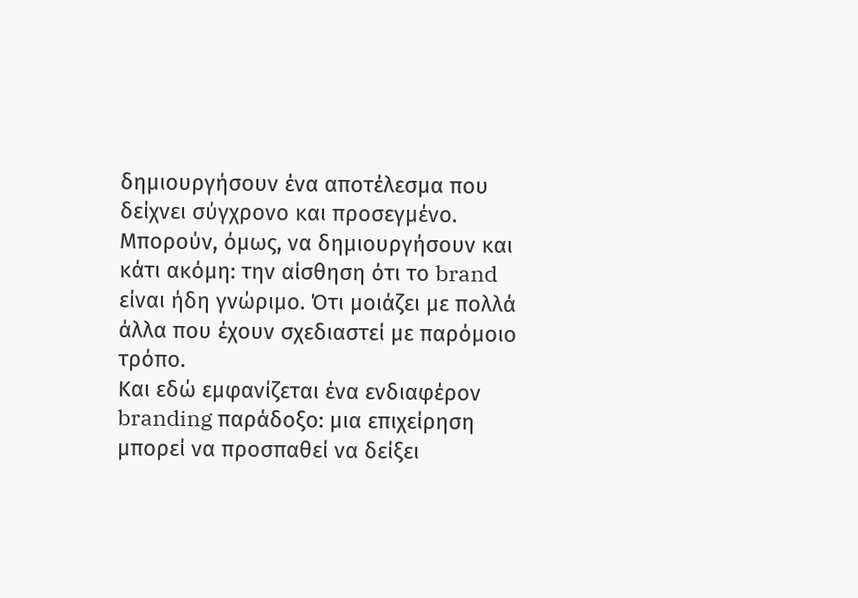δημιουργήσουν ένα αποτέλεσμα που δείχνει σύγχρονο και προσεγμένο.
Μπορούν, όμως, να δημιουργήσουν και κάτι ακόμη: την αίσθηση ότι το brand είναι ήδη γνώριμο. Ότι μοιάζει με πολλά άλλα που έχουν σχεδιαστεί με παρόμοιο τρόπο.
Και εδώ εμφανίζεται ένα ενδιαφέρον branding παράδοξο: μια επιχείρηση μπορεί να προσπαθεί να δείξει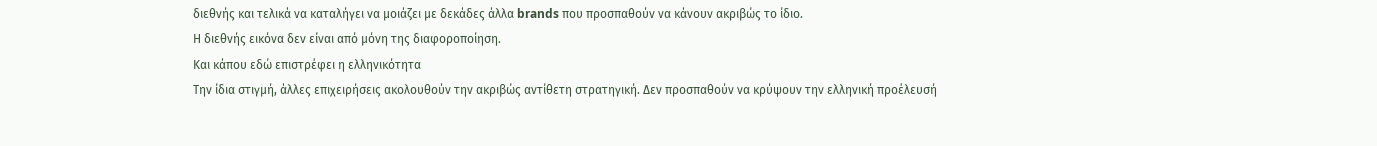διεθνής και τελικά να καταλήγει να μοιάζει με δεκάδες άλλα brands που προσπαθούν να κάνουν ακριβώς το ίδιο.
Η διεθνής εικόνα δεν είναι από μόνη της διαφοροποίηση.
Και κάπου εδώ επιστρέφει η ελληνικότητα
Την ίδια στιγμή, άλλες επιχειρήσεις ακολουθούν την ακριβώς αντίθετη στρατηγική. Δεν προσπαθούν να κρύψουν την ελληνική προέλευσή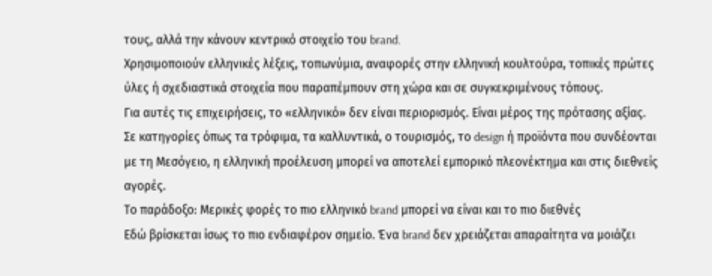τους, αλλά την κάνουν κεντρικό στοιχείο του brand.
Χρησιμοποιούν ελληνικές λέξεις, τοπωνύμια, αναφορές στην ελληνική κουλτούρα, τοπικές πρώτες ύλες ή σχεδιαστικά στοιχεία που παραπέμπουν στη χώρα και σε συγκεκριμένους τόπους.
Για αυτές τις επιχειρήσεις, το «ελληνικό» δεν είναι περιορισμός. Είναι μέρος της πρότασης αξίας. Σε κατηγορίες όπως τα τρόφιμα, τα καλλυντικά, ο τουρισμός, το design ή προϊόντα που συνδέονται με τη Μεσόγειο, η ελληνική προέλευση μπορεί να αποτελεί εμπορικό πλεονέκτημα και στις διεθνείς αγορές.
Το παράδοξο: Μερικές φορές το πιο ελληνικό brand μπορεί να είναι και το πιο διεθνές
Εδώ βρίσκεται ίσως το πιο ενδιαφέρον σημείο. Ένα brand δεν χρειάζεται απαραίτητα να μοιάζει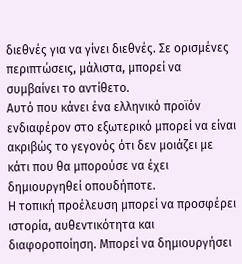διεθνές για να γίνει διεθνές. Σε ορισμένες περιπτώσεις, μάλιστα, μπορεί να συμβαίνει το αντίθετο.
Αυτό που κάνει ένα ελληνικό προϊόν ενδιαφέρον στο εξωτερικό μπορεί να είναι ακριβώς το γεγονός ότι δεν μοιάζει με κάτι που θα μπορούσε να έχει δημιουργηθεί οπουδήποτε.
Η τοπική προέλευση μπορεί να προσφέρει ιστορία, αυθεντικότητα και διαφοροποίηση. Μπορεί να δημιουργήσει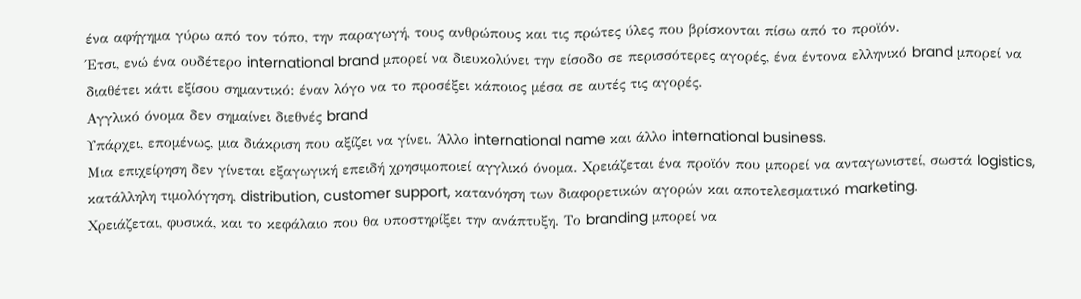ένα αφήγημα γύρω από τον τόπο, την παραγωγή, τους ανθρώπους και τις πρώτες ύλες που βρίσκονται πίσω από το προϊόν.
Έτσι, ενώ ένα ουδέτερο international brand μπορεί να διευκολύνει την είσοδο σε περισσότερες αγορές, ένα έντονα ελληνικό brand μπορεί να διαθέτει κάτι εξίσου σημαντικό: έναν λόγο να το προσέξει κάποιος μέσα σε αυτές τις αγορές.
Αγγλικό όνομα δεν σημαίνει διεθνές brand
Υπάρχει, επομένως, μια διάκριση που αξίζει να γίνει. Άλλο international name και άλλο international business.
Μια επιχείρηση δεν γίνεται εξαγωγική επειδή χρησιμοποιεί αγγλικό όνομα. Χρειάζεται ένα προϊόν που μπορεί να ανταγωνιστεί, σωστά logistics, κατάλληλη τιμολόγηση, distribution, customer support, κατανόηση των διαφορετικών αγορών και αποτελεσματικό marketing.
Χρειάζεται, φυσικά, και το κεφάλαιο που θα υποστηρίξει την ανάπτυξη. Το branding μπορεί να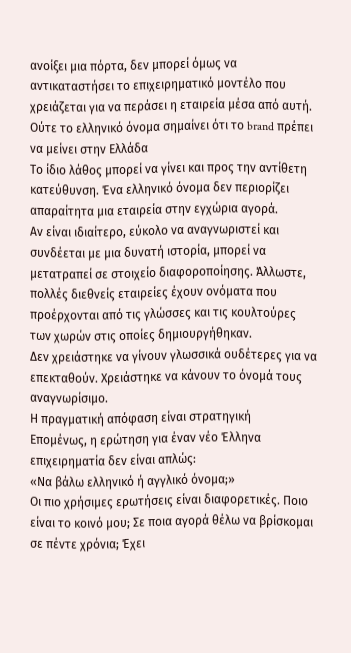ανοίξει μια πόρτα, δεν μπορεί όμως να αντικαταστήσει το επιχειρηματικό μοντέλο που χρειάζεται για να περάσει η εταιρεία μέσα από αυτή.
Ούτε το ελληνικό όνομα σημαίνει ότι το brand πρέπει να μείνει στην Ελλάδα
Το ίδιο λάθος μπορεί να γίνει και προς την αντίθετη κατεύθυνση. Ένα ελληνικό όνομα δεν περιορίζει απαραίτητα μια εταιρεία στην εγχώρια αγορά.
Αν είναι ιδιαίτερο, εύκολο να αναγνωριστεί και συνδέεται με μια δυνατή ιστορία, μπορεί να μετατραπεί σε στοιχείο διαφοροποίησης. Άλλωστε, πολλές διεθνείς εταιρείες έχουν ονόματα που προέρχονται από τις γλώσσες και τις κουλτούρες των χωρών στις οποίες δημιουργήθηκαν.
Δεν χρειάστηκε να γίνουν γλωσσικά ουδέτερες για να επεκταθούν. Χρειάστηκε να κάνουν το όνομά τους αναγνωρίσιμο.
Η πραγματική απόφαση είναι στρατηγική
Επομένως, η ερώτηση για έναν νέο Έλληνα επιχειρηματία δεν είναι απλώς:
«Να βάλω ελληνικό ή αγγλικό όνομα;»
Οι πιο χρήσιμες ερωτήσεις είναι διαφορετικές. Ποιο είναι το κοινό μου; Σε ποια αγορά θέλω να βρίσκομαι σε πέντε χρόνια; Έχει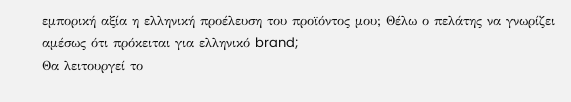εμπορική αξία η ελληνική προέλευση του προϊόντος μου; Θέλω ο πελάτης να γνωρίζει αμέσως ότι πρόκειται για ελληνικό brand;
Θα λειτουργεί το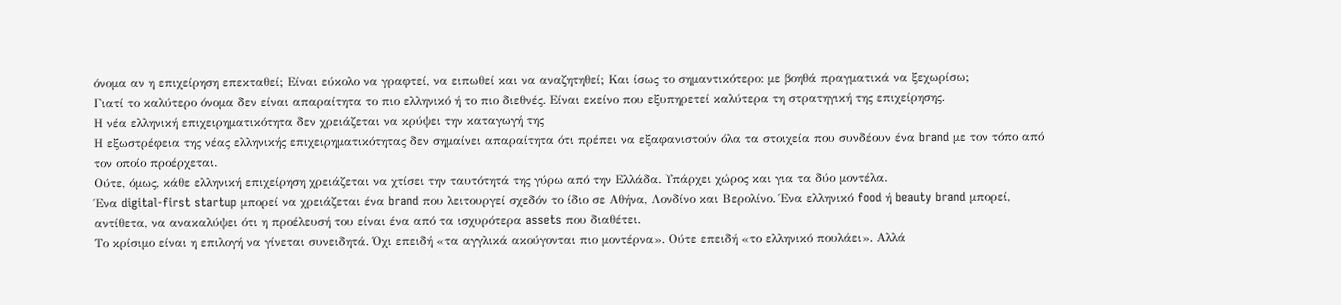όνομα αν η επιχείρηση επεκταθεί; Είναι εύκολο να γραφτεί, να ειπωθεί και να αναζητηθεί; Και ίσως το σημαντικότερο: με βοηθά πραγματικά να ξεχωρίσω;
Γιατί το καλύτερο όνομα δεν είναι απαραίτητα το πιο ελληνικό ή το πιο διεθνές. Είναι εκείνο που εξυπηρετεί καλύτερα τη στρατηγική της επιχείρησης.
Η νέα ελληνική επιχειρηματικότητα δεν χρειάζεται να κρύψει την καταγωγή της
Η εξωστρέφεια της νέας ελληνικής επιχειρηματικότητας δεν σημαίνει απαραίτητα ότι πρέπει να εξαφανιστούν όλα τα στοιχεία που συνδέουν ένα brand με τον τόπο από τον οποίο προέρχεται.
Ούτε, όμως, κάθε ελληνική επιχείρηση χρειάζεται να χτίσει την ταυτότητά της γύρω από την Ελλάδα. Υπάρχει χώρος και για τα δύο μοντέλα.
Ένα digital-first startup μπορεί να χρειάζεται ένα brand που λειτουργεί σχεδόν το ίδιο σε Αθήνα, Λονδίνο και Βερολίνο. Ένα ελληνικό food ή beauty brand μπορεί, αντίθετα, να ανακαλύψει ότι η προέλευσή του είναι ένα από τα ισχυρότερα assets που διαθέτει.
Το κρίσιμο είναι η επιλογή να γίνεται συνειδητά. Όχι επειδή «τα αγγλικά ακούγονται πιο μοντέρνα». Ούτε επειδή «το ελληνικό πουλάει». Αλλά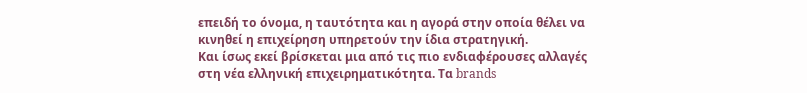επειδή το όνομα, η ταυτότητα και η αγορά στην οποία θέλει να κινηθεί η επιχείρηση υπηρετούν την ίδια στρατηγική.
Και ίσως εκεί βρίσκεται μια από τις πιο ενδιαφέρουσες αλλαγές στη νέα ελληνική επιχειρηματικότητα. Τα brands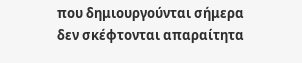που δημιουργούνται σήμερα δεν σκέφτονται απαραίτητα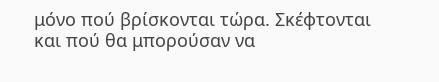μόνο πού βρίσκονται τώρα. Σκέφτονται και πού θα μπορούσαν να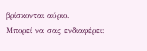βρίσκονται αύριο.
Μπορεί να σας ενδιαφέρει: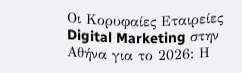Οι Κορυφαίες Εταιρείες Digital Marketing στην Αθήνα για το 2026: Η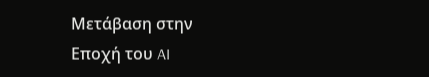Μετάβαση στην Εποχή του AI